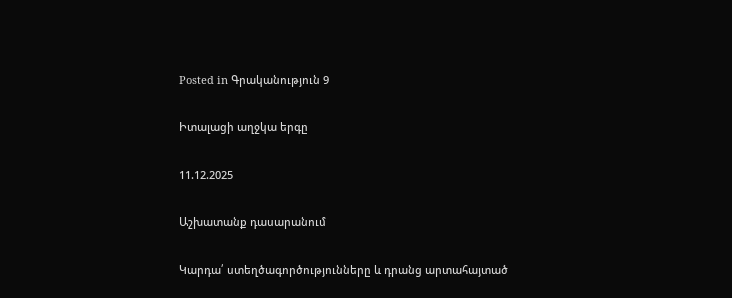Posted in Գրականություն 9

Իտալացի աղջկա երգը

11.12.2025

Աշխատանք դասարանում

Կարդա՛ ստեղծագործությունները և դրանց արտահայտած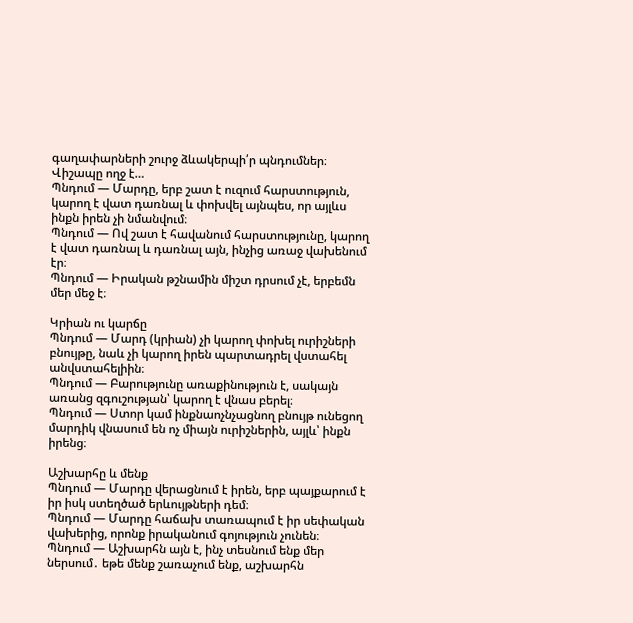գաղափարների շուրջ ձևակերպի՛ր պնդումներ։
Վիշապը ողջ է…
Պնդում — Մարդը, երբ շատ է ուզում հարստություն, կարող է վատ դառնալ և փոխվել այնպես, որ այլևս ինքն իրեն չի նմանվում։
Պնդում — Ով շատ է հավանում հարստությունը, կարող է վատ դառնալ և դառնալ այն, ինչից առաջ վախենում էր։
Պնդում — Իրական թշնամին միշտ դրսում չէ, երբեմն մեր մեջ է։

Կրիան ու կարճը
Պնդում — Մարդ (կրիան) չի կարող փոխել ուրիշների բնույթը, նաև չի կարող իրեն պարտադրել վստահել անվստահելիին։
Պնդում — Բարությունը առաքինություն է, սակայն առանց զգուշության՝ կարող է վնաս բերել։
Պնդում — Ստոր կամ ինքնաոչնչացնող բնույթ ունեցող մարդիկ վնասում են ոչ միայն ուրիշներին, այլև՝ ինքն իրենց։

Աշխարհը և մենք
Պնդում — Մարդը վերացնում է իրեն, երբ պայքարում է իր իսկ ստեղծած երևույթների դեմ։
Պնդում — Մարդը հաճախ տառապում է իր սեփական վախերից, որոնք իրականում գոյություն չունեն։
Պնդում — Աշխարհն այն է, ինչ տեսնում ենք մեր ներսում․ եթե մենք շառաչում ենք, աշխարհն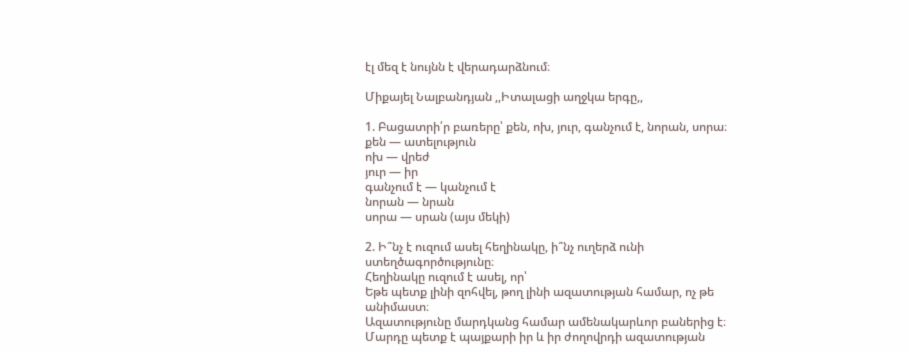էլ մեզ է նույնն է վերադարձնում։

Միքայել Նալբանդյան ,,Իտալացի աղջկա երգը,,

1. Բացատրի՛ր բառերը՝ քեն, ոխ, յուր, գանչում է, նորան, սորա։
քեն — ատելություն
ոխ — վրեժ
յուր — իր
գանչում է — կանչում է
նորան — նրան
սորա — սրան (այս մեկի)

2. Ի՞նչ է ուզում ասել հեղինակը, ի՞նչ ուղերձ ունի ստեղծագործությունը։
Հեղինակը ուզում է ասել, որ՝
Եթե պետք լինի զոհվել, թող լինի ազատության համար, ոչ թե անիմաստ։
Ազատությունը մարդկանց համար ամենակարևոր բաներից է։
Մարդը պետք է պայքարի իր և իր ժողովրդի ազատության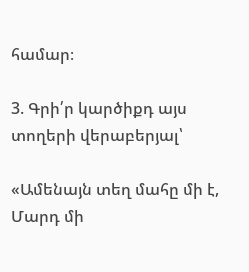համար։

3. Գրի՛ր կարծիքդ այս տողերի վերաբերյալ՝

«Ամենայն տեղ մահը մի է,
Մարդ մի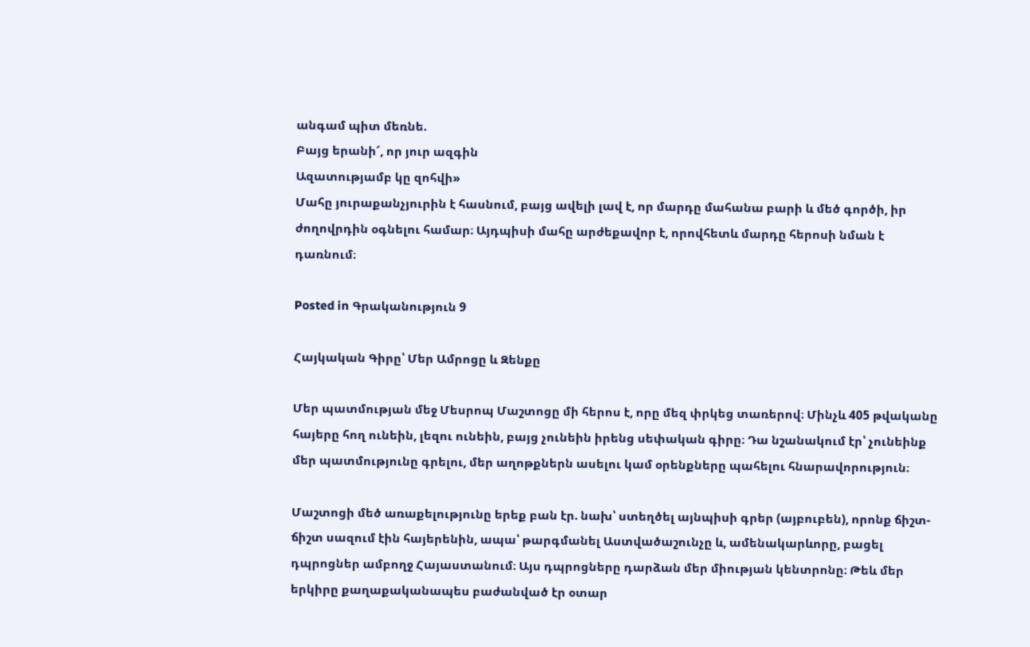անգամ պիտ մեռնե.
Բայց երանի՜, որ յուր ազգին
Ազատությամբ կը զոհվի»
Մահը յուրաքանչյուրին է հասնում, բայց ավելի լավ է, որ մարդը մահանա բարի և մեծ գործի, իր ժողովրդին օգնելու համար։ Այդպիսի մահը արժեքավոր է, որովհետև մարդը հերոսի նման է դառնում։

Posted in Գրականություն 9

Հայկական Գիրը՝ Մեր Ամրոցը և Զենքը

Մեր պատմության մեջ Մեսրոպ Մաշտոցը մի հերոս է, որը մեզ փրկեց տառերով։ Մինչև 405 թվականը հայերը հող ունեին, լեզու ունեին, բայց չունեին իրենց սեփական գիրը։ Դա նշանակում էր՝ չունեինք մեր պատմությունը գրելու, մեր աղոթքներն ասելու կամ օրենքները պահելու հնարավորություն։

Մաշտոցի մեծ առաքելությունը երեք բան էր. նախ՝ ստեղծել այնպիսի գրեր (այբուբեն), որոնք ճիշտ-ճիշտ սազում էին հայերենին, ապա՝ թարգմանել Աստվածաշունչը և, ամենակարևորը, բացել դպրոցներ ամբողջ Հայաստանում։ Այս դպրոցները դարձան մեր միության կենտրոնը։ Թեև մեր երկիրը քաղաքականապես բաժանված էր օտար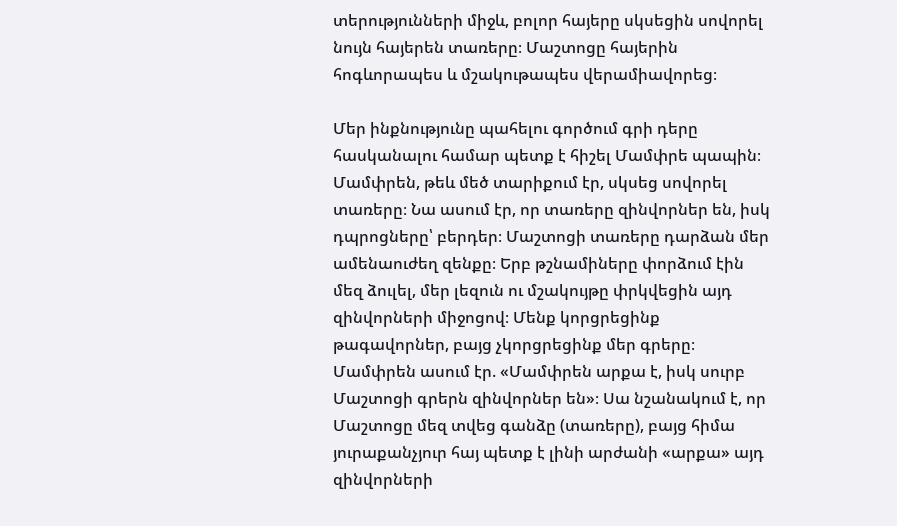տերությունների միջև, բոլոր հայերը սկսեցին սովորել նույն հայերեն տառերը։ Մաշտոցը հայերին հոգևորապես և մշակութապես վերամիավորեց։

Մեր ինքնությունը պահելու գործում գրի դերը հասկանալու համար պետք է հիշել Մամփրե պապին։ Մամփրեն, թեև մեծ տարիքում էր, սկսեց սովորել տառերը։ Նա ասում էր, որ տառերը զինվորներ են, իսկ դպրոցները՝ բերդեր։ Մաշտոցի տառերը դարձան մեր ամենաուժեղ զենքը։ Երբ թշնամիները փորձում էին մեզ ձուլել, մեր լեզուն ու մշակույթը փրկվեցին այդ զինվորների միջոցով։ Մենք կորցրեցինք թագավորներ, բայց չկորցրեցինք մեր գրերը։ Մամփրեն ասում էր. «Մամփրեն արքա է, իսկ սուրբ Մաշտոցի գրերն զինվորներ են»։ Սա նշանակում է, որ Մաշտոցը մեզ տվեց գանձը (տառերը), բայց հիմա յուրաքանչյուր հայ պետք է լինի արժանի «արքա» այդ զինվորների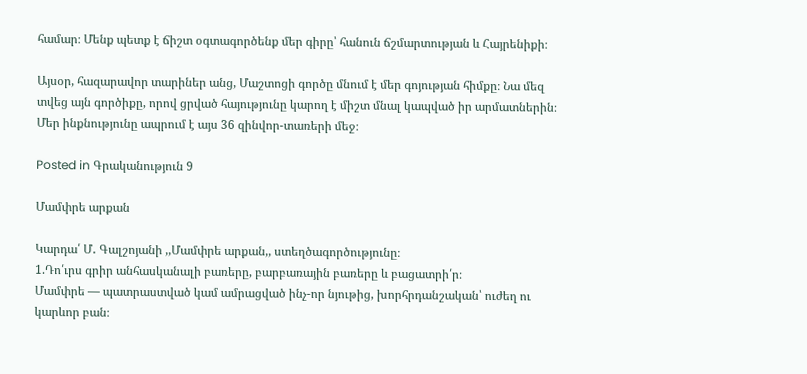համար։ Մենք պետք է ճիշտ օգտագործենք մեր գիրը՝ հանուն ճշմարտության և Հայրենիքի։

Այսօր, հազարավոր տարիներ անց, Մաշտոցի գործը մնում է մեր գոյության հիմքը։ Նա մեզ տվեց այն գործիքը, որով ցրված հայությունը կարող է միշտ մնալ կապված իր արմատներին։ Մեր ինքնությունը ապրում է այս 36 զինվոր-տառերի մեջ։

Posted in Գրականություն 9

Մամփրե արքան

Կարդա՛ Մ․ Գալշոյանի ,,Մամփրե արքան,, ստեղծագործությունը։
1.Դո՛ւրս գրիր անհասկանալի բառերը, բարբառային բառերը և բացատրի՛ր։
Մամփրե — պատրաստված կամ ամրացված ինչ-որ նյութից, խորհրդանշական՝ ուժեղ ու կարևոր բան։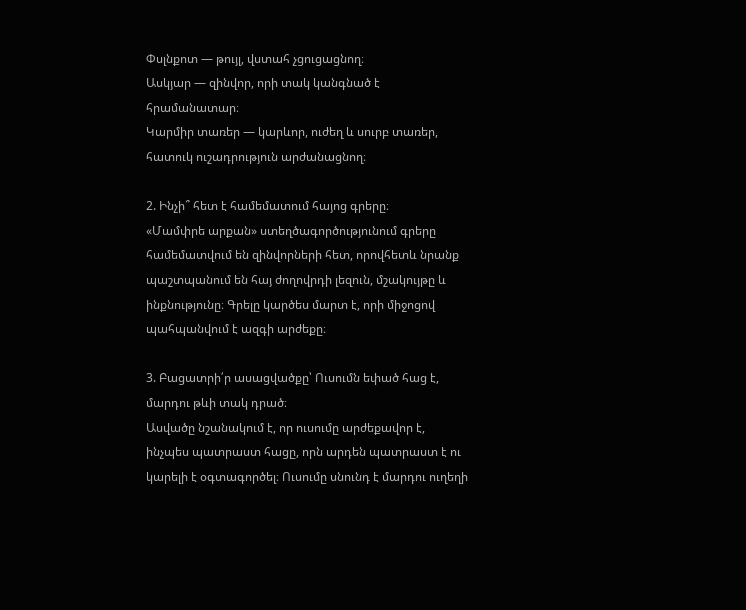Փսլնքոտ — թույլ, վստահ չցուցացնող։
Ասկյար — զինվոր, որի տակ կանգնած է հրամանատար։
Կարմիր տառեր — կարևոր, ուժեղ և սուրբ տառեր, հատուկ ուշադրություն արժանացնող։

2. Ինչի՞ հետ է համեմատում հայոց գրերը։
«Մամփրե արքան» ստեղծագործությունում գրերը համեմատվում են զինվորների հետ, որովհետև նրանք պաշտպանում են հայ ժողովրդի լեզուն, մշակույթը և ինքնությունը։ Գրելը կարծես մարտ է, որի միջոցով պահպանվում է ազգի արժեքը։

3. Բացատրի՛ր ասացվածքը՝ Ուսումն եփած հաց է, մարդու թևի տակ դրած։
Ասվածը նշանակում է, որ ուսումը արժեքավոր է, ինչպես պատրաստ հացը, որն արդեն պատրաստ է ու կարելի է օգտագործել։ Ուսումը սնունդ է մարդու ուղեղի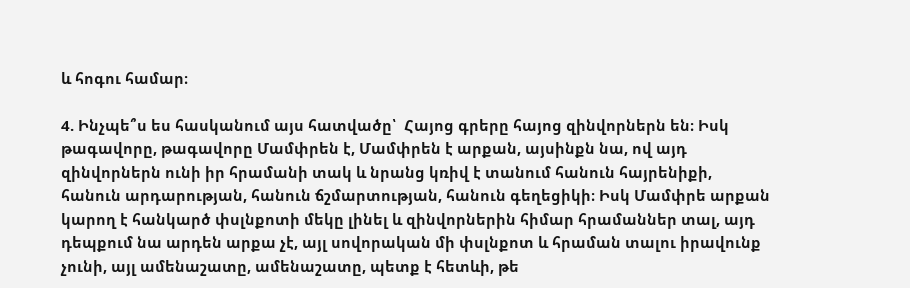և հոգու համար։

4. Ինչպե՞ս ես հասկանում այս հատվածը՝  Հայոց գրերը հայոց զինվորներն են։ Իսկ թագավորը, թագավորը Մամփրեն է, Մամփրեն է արքան, այսինքն նա, ով այդ զինվորներն ունի իր հրամանի տակ և նրանց կռիվ է տանում հանուն հայրենիքի, հանուն արդարության, հանուն ճշմարտության, հանուն գեղեցիկի։ Իսկ Մամփրե արքան կարող է հանկարծ փսլնքոտի մեկը լինել և զինվորներին հիմար հրամաններ տալ, այդ դեպքում նա արդեն արքա չէ, այլ սովորական մի փսլնքոտ և հրաման տալու իրավունք չունի, այլ ամենաշատը, ամենաշատը, պետք է հետևի, թե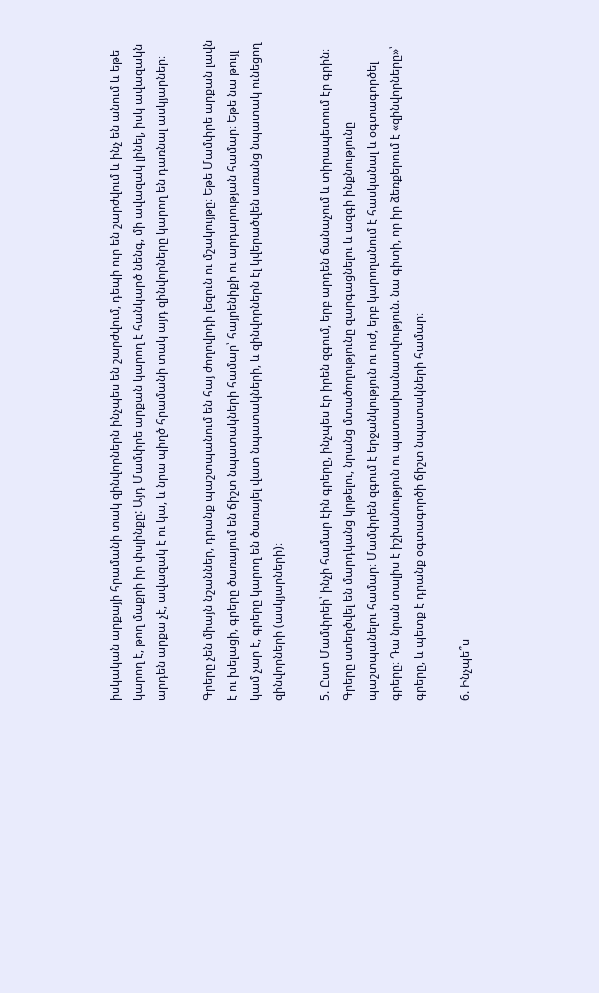իսկական արքայի հրամանի տակ զինվորներն ինչպես են շարժվում, դեպի ուր են շարժվում և ինչ են անում և եթե կարող է, թող մաքրի իր փսլինքը: Այդ Մամփրե արքան կարող է հանկարծ նենգ, մի ավազակ լինել, իսկ ավազակն արդեն արքա չէ, ավազակ է ու կա, և նրա պիղծ հրամանի տակ այդ զինվորները կարող են դառնալ ասկյարներ։

Գրերը չեն միայն նշաններ, դրանք պաշտպանում են հայ ժողովրդի լեզուն ու մշակույթը։ Եթե Մամփրե արքան լավն է ու խելացի, գրերը ծառայում են ճիշտ նպատակների համար՝ հայրենիքի ու արդարության համար։ Եթե նա թույլ կամ չար է, գրերը կարող են ծառայել վատ նպատակների, և զինվորներն էլ կվերածվեն առանց նպատակ ունեցող զինվորների (ասկյարների)։

5. Ըստ Մամփրեի՝ ինչի համար էին գրերը, ինչպես էր իրեն զգում, երբ արդեն ճանաչում և տիրապետում էր գրին։
Գրերը ստեղծվել են մարդկանց կրթելու, նրանց մտածողությունը զարգացնելու և ազգի ինքնությունը պաշտպանելու համար։ Մամփրեն զգում է երջանկություն ու ուժ, երբ կարողանում է հասկանալ և օգտագործել գրերը։ Դա նրան տալիս է իշխանություն ու պատասխանատվություն. նա գիտի, որ իր ձեռքերում է «զինվորները»՝ գրերը, և պետք է դրանք օգտագործի ճիշտ նպատակների համար։

6. Ինչպե՞ս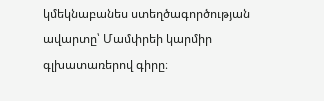կմեկնաբանես ստեղծագործության ավարտը՝ Մամփրեի կարմիր գլխատառերով գիրը։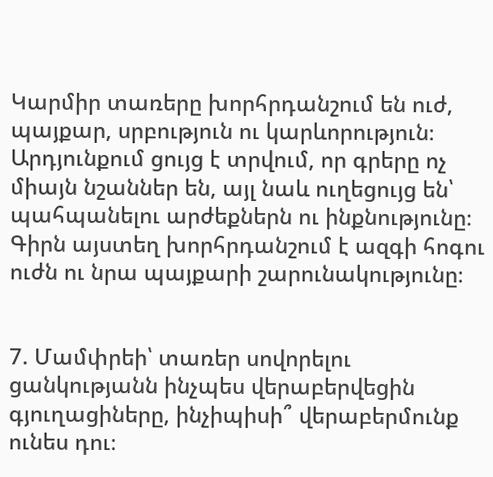Կարմիր տառերը խորհրդանշում են ուժ, պայքար, սրբություն ու կարևորություն։ Արդյունքում ցույց է տրվում, որ գրերը ոչ միայն նշաններ են, այլ նաև ուղեցույց են՝ պահպանելու արժեքներն ու ինքնությունը։ Գիրն այստեղ խորհրդանշում է ազգի հոգու ուժն ու նրա պայքարի շարունակությունը։


7. Մամփրեի՝ տառեր սովորելու ցանկությանն ինչպես վերաբերվեցին գյուղացիները, ինչիպիսի՞ վերաբերմունք  ունես դու։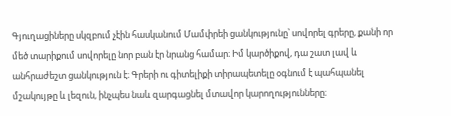Գյուղացիները սկզբում չէին հասկանում Մամփրեի ցանկությունը՝ սովորել գրերը, քանի որ մեծ տարիքում սովորելը նոր բան էր նրանց համար։ Իմ կարծիքով, դա շատ լավ և անհրաժեշտ ցանկություն է։ Գրերի ու գիտելիքի տիրապետելը օգնում է պահպանել մշակույթը և լեզուն, ինչպես նաև զարգացնել մտավոր կարողությունները։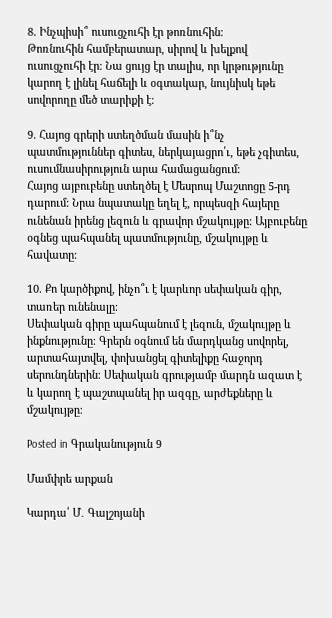8. Ինչպիսի՞ ուսուցչուհի էր թոռնուհին։
Թոռնուհին համբերատար, սիրով և խելքով ուսուցչուհի էր։ Նա ցույց էր տալիս, որ կրթությունը կարող է լինել հաճելի և օգտակար, նույնիսկ եթե սովորողը մեծ տարիքի է։

9. Հայոց գրերի ստեղծման մասին ի՞նչ պատմություններ գիտես, ներկայացրո՛ւ, եթե չգիտես, ուսումնասիրություն արա համացանցում։
Հայոց այբուբենը ստեղծել է Մեսրոպ Մաշտոցը 5-րդ դարում։ Նրա նպատակը եղել է, որպեսզի հայերը ունենան իրենց լեզուն և գրավոր մշակույթը։ Այբուբենը օգնեց պահպանել պատմությունը, մշակույթը և հավատը։

10. Քո կարծիքով, ինչո՞ւ է կարևոր սեփական գիր, տառեր ունենալը։
Սեփական գիրը պահպանում է լեզուն, մշակույթը և ինքնությունը։ Գրերն օգնում են մարդկանց սովորել, արտահայտվել, փոխանցել գիտելիքը հաջորդ սերունդներին։ Սեփական գրությամբ մարդն ազատ է և կարող է պաշտպանել իր ազգը, արժեքները և մշակույթը։

Posted in Գրականություն 9

Մամփրե արքան

Կարդա՛ Մ․ Գալշոյանի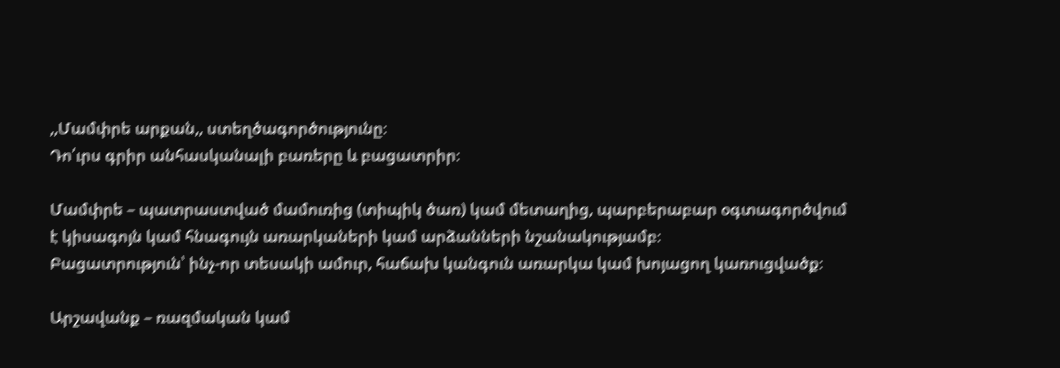,,Մամփրե արքան,, ստեղծագործությունը։
Դո՛ւրս գրիր անհասկանալի բառերը և բացատրիր։

Մամփրե – պատրաստված մամուռից (տիպիկ ծառ) կամ մետաղից, պարբերաբար օգտագործվում է կիսագոյն կամ հնագույն առարկաների կամ արձանների նշանակությամբ։
Բացատրություն՝ ինչ-որ տեսակի ամուր, հաճախ կանգուն առարկա կամ խոյացող կառուցվածք։

Արշավանք – ռազմական կամ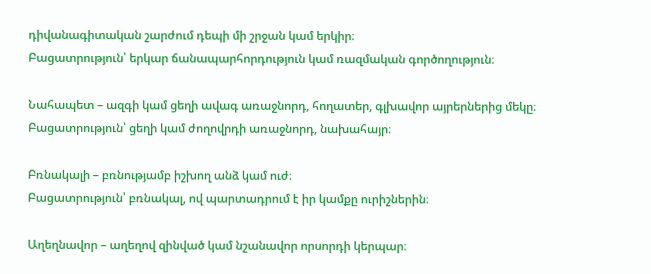դիվանագիտական շարժում դեպի մի շրջան կամ երկիր։
Բացատրություն՝ երկար ճանապարհորդություն կամ ռազմական գործողություն։

Նահապետ – ազգի կամ ցեղի ավագ առաջնորդ, հողատեր, գլխավոր այրերներից մեկը։
Բացատրություն՝ ցեղի կամ ժողովրդի առաջնորդ, նախահայր։

Բռնակալի – բռնությամբ իշխող անձ կամ ուժ։
Բացատրություն՝ բռնակալ, ով պարտադրում է իր կամքը ուրիշներին։

Աղեղնավոր – աղեղով զինված կամ նշանավոր որսորդի կերպար։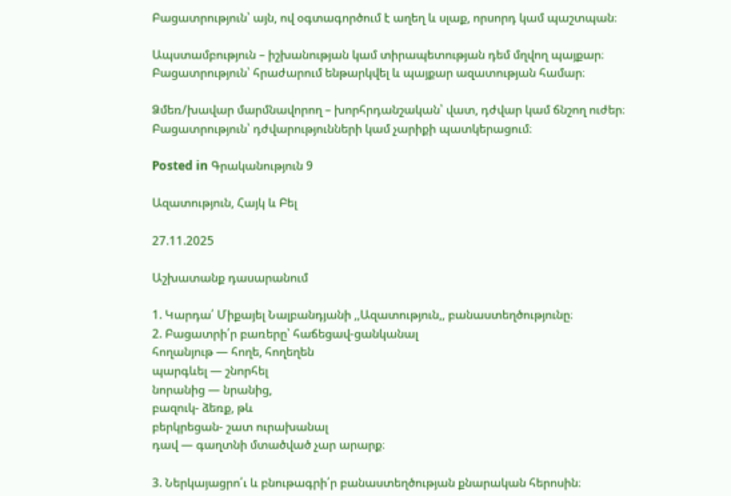Բացատրություն՝ այն, ով օգտագործում է աղեղ և սլաք, որսորդ կամ պաշտպան։

Ապստամբություն – իշխանության կամ տիրապետության դեմ մղվող պայքար։
Բացատրություն՝ հրաժարում ենթարկվել և պայքար ազատության համար։

Ձմեռ/խավար մարմնավորող – խորհրդանշական՝ վատ, դժվար կամ ճնշող ուժեր։
Բացատրություն՝ դժվարությունների կամ չարիքի պատկերացում։

Posted in Գրականություն 9

Ազատություն, Հայկ և Բել

27.11.2025

Աշխատանք դասարանում

1. Կարդա՛ Միքայել Նալբանդյանի ,,Ազատություն,, բանաստեղծությունը։
2. Բացատրի՛ր բառերը՝ հաճեցավ-ցանկանալ
հողանյութ — հողե, հողեղեն
պարգևել — շնորհել
նորանից — նրանից,
բազուկ- ձեռք, թև
բերկրեցան- շատ ուրախանալ
դավ — գաղտնի մտածված չար արարք։

3. Ներկայացրո՛ւ և բնութագրի՛ր բանաստեղծության քնարական հերոսին։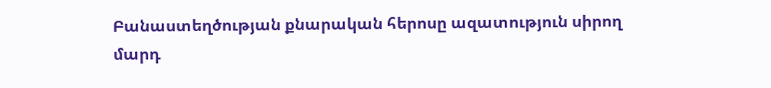Բանաստեղծության քնարական հերոսը ազատություն սիրող մարդ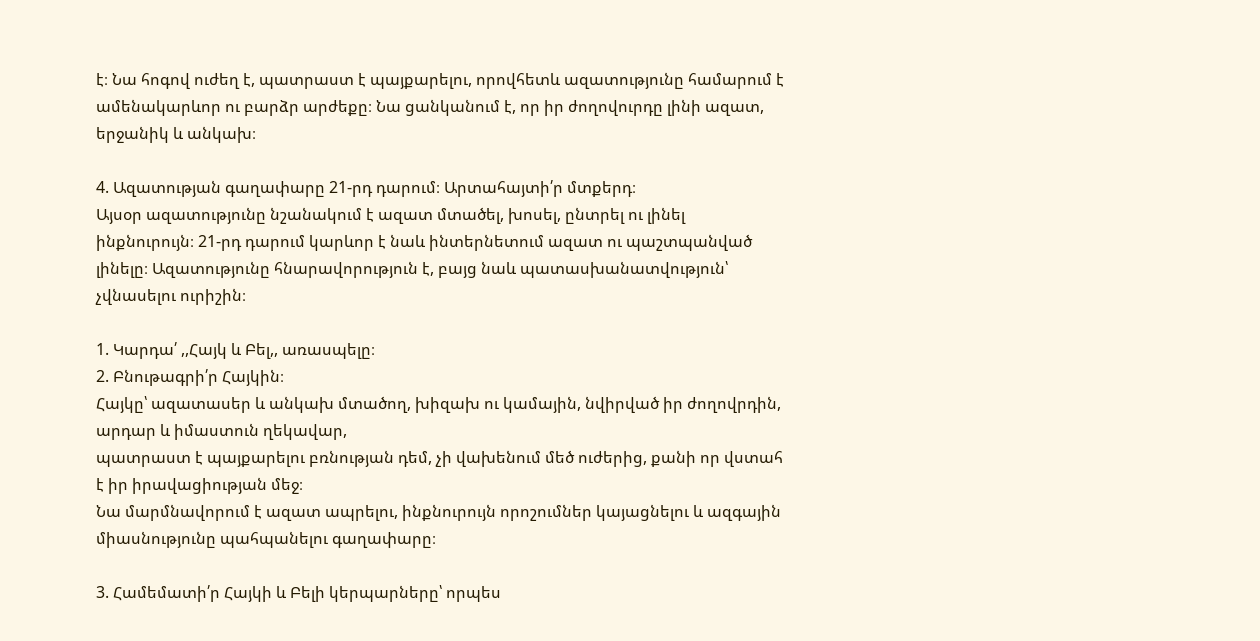է։ Նա հոգով ուժեղ է, պատրաստ է պայքարելու, որովհետև ազատությունը համարում է ամենակարևոր ու բարձր արժեքը։ Նա ցանկանում է, որ իր ժողովուրդը լինի ազատ, երջանիկ և անկախ։

4. Ազատության գաղափարը 21-րդ դարում։ Արտահայտի՛ր մտքերդ։
Այսօր ազատությունը նշանակում է ազատ մտածել, խոսել, ընտրել ու լինել ինքնուրույն։ 21-րդ դարում կարևոր է նաև ինտերնետում ազատ ու պաշտպանված լինելը։ Ազատությունը հնարավորություն է, բայց նաև պատասխանատվություն՝ չվնասելու ուրիշին։

1. Կարդա՛ ,,Հայկ և Բել,, առասպելը։
2. Բնութագրի՛ր Հայկին։
Հայկը՝ ազատասեր և անկախ մտածող, խիզախ ու կամային, նվիրված իր ժողովրդին, արդար և իմաստուն ղեկավար,
պատրաստ է պայքարելու բռնության դեմ, չի վախենում մեծ ուժերից, քանի որ վստահ է իր իրավացիության մեջ։
Նա մարմնավորում է ազատ ապրելու, ինքնուրույն որոշումներ կայացնելու և ազգային միասնությունը պահպանելու գաղափարը։

3. Համեմատի՛ր Հայկի և Բելի կերպարները՝ որպես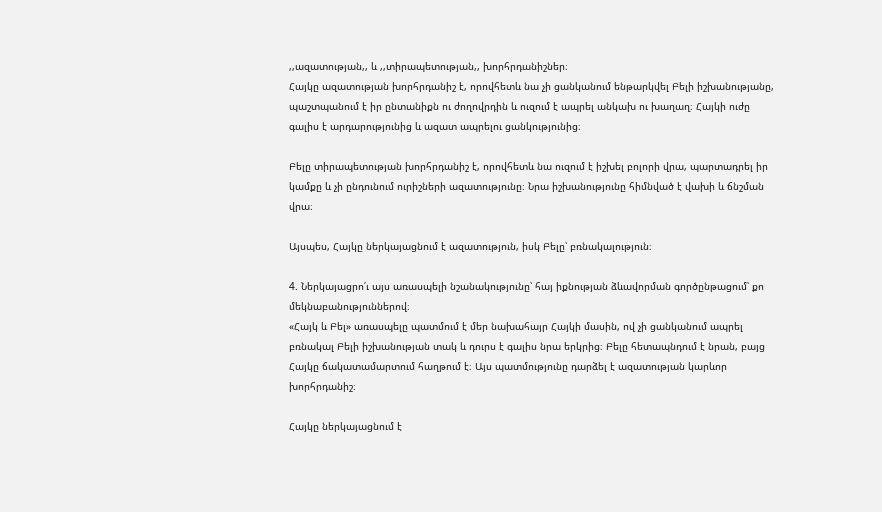,,ազատության,, և ,,տիրապետության,, խորհրդանիշներ։
Հայկը ազատության խորհրդանիշ է, որովհետև նա չի ցանկանում ենթարկվել Բելի իշխանությանը, պաշտպանում է իր ընտանիքն ու ժողովրդին և ուզում է ապրել անկախ ու խաղաղ։ Հայկի ուժը գալիս է արդարությունից և ազատ ապրելու ցանկությունից։

Բելը տիրապետության խորհրդանիշ է, որովհետև նա ուզում է իշխել բոլորի վրա, պարտադրել իր կամքը և չի ընդունում ուրիշների ազատությունը։ Նրա իշխանությունը հիմնված է վախի և ճնշման վրա։

Այսպես, Հայկը ներկայացնում է ազատություն, իսկ Բելը՝ բռնակալություն։

4. Ներկայացրո՛ւ այս առասպելի նշանակությունը՝ հայ իքնության ձևավորման գործընթացում՝ քո մեկնաբանություններով։
«Հայկ և Բել» առասպելը պատմում է մեր նախահայր Հայկի մասին, ով չի ցանկանում ապրել բռնակալ Բելի իշխանության տակ և դուրս է գալիս նրա երկրից։ Բելը հետապնդում է նրան, բայց Հայկը ճակատամարտում հաղթում է։ Այս պատմությունը դարձել է ազատության կարևոր խորհրդանիշ։

Հայկը ներկայացնում է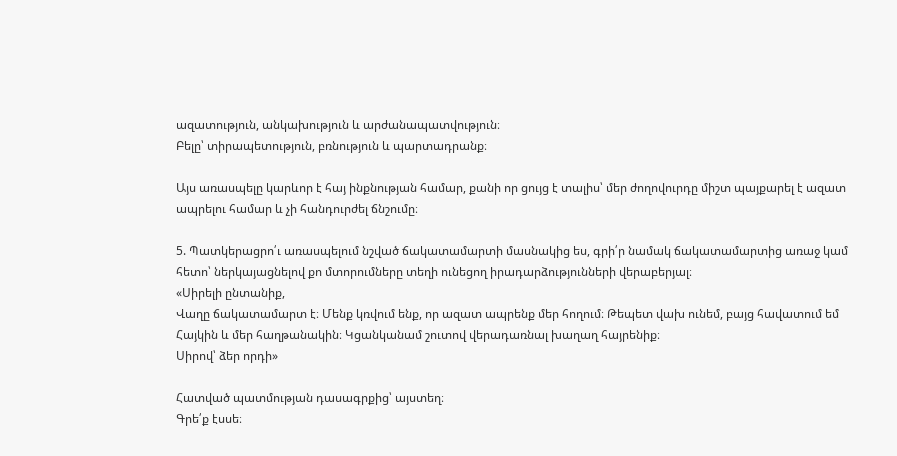ազատություն, անկախություն և արժանապատվություն։
Բելը՝ տիրապետություն, բռնություն և պարտադրանք։

Այս առասպելը կարևոր է հայ ինքնության համար, քանի որ ցույց է տալիս՝ մեր ժողովուրդը միշտ պայքարել է ազատ ապրելու համար և չի հանդուրժել ճնշումը։

5. Պատկերացրո՛ւ առասպելում նշված ճակատամարտի մասնակից ես, գրի՛ր նամակ ճակատամարտից առաջ կամ հետո՝ ներկայացնելով քո մտորումները տեղի ունեցող իրադարձությունների վերաբերյալ։
«Սիրելի ընտանիք,
Վաղը ճակատամարտ է։ Մենք կռվում ենք, որ ազատ ապրենք մեր հողում։ Թեպետ վախ ունեմ, բայց հավատում եմ Հայկին և մեր հաղթանակին։ Կցանկանամ շուտով վերադառնալ խաղաղ հայրենիք։
Սիրով՝ ձեր որդի»

Հատված պատմության դասագրքից՝ այստեղ։
Գրե՛ք էսսե։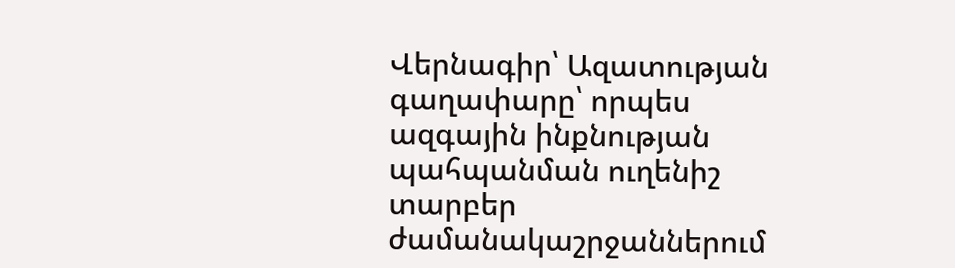Վերնագիր՝ Ազատության գաղափարը՝ որպես ազգային ինքնության պահպանման ուղենիշ տարբեր ժամանակաշրջաններում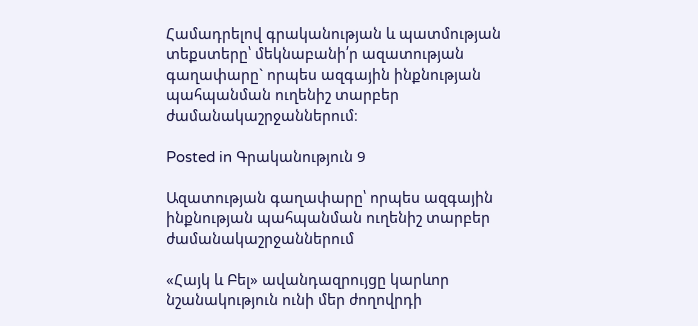Համադրելով գրականության և պատմության տեքստերը՝ մեկնաբանի՛ր ազատության գաղափարը` որպես ազգային ինքնության պահպանման ուղենիշ տարբեր ժամանակաշրջաններում։

Posted in Գրականություն 9

Ազատության գաղափարը՝ որպես ազգային ինքնության պահպանման ուղենիշ տարբեր ժամանակաշրջաններում

«Հայկ և Բել» ավանդազրույցը կարևոր նշանակություն ունի մեր ժողովրդի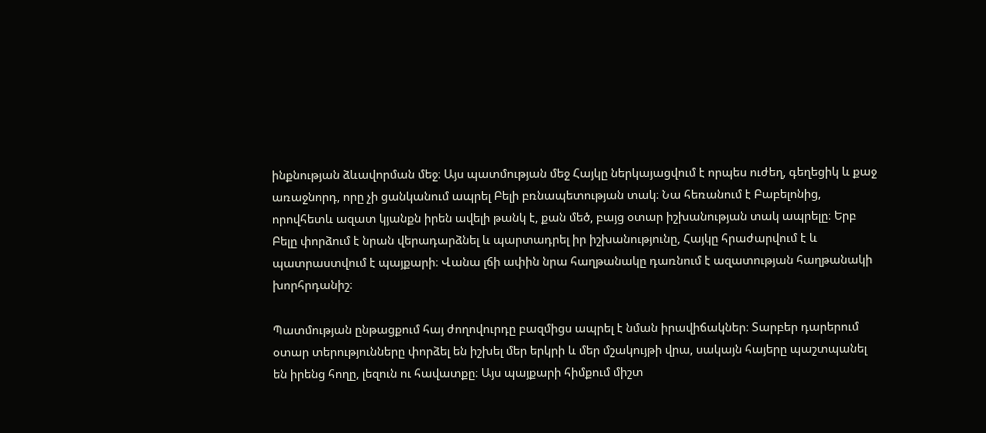ինքնության ձևավորման մեջ։ Այս պատմության մեջ Հայկը ներկայացվում է որպես ուժեղ, գեղեցիկ և քաջ առաջնորդ, որը չի ցանկանում ապրել Բելի բռնապետության տակ։ Նա հեռանում է Բաբելոնից, որովհետև ազատ կյանքն իրեն ավելի թանկ է, քան մեծ, բայց օտար իշխանության տակ ապրելը։ Երբ Բելը փորձում է նրան վերադարձնել և պարտադրել իր իշխանությունը, Հայկը հրաժարվում է և պատրաստվում է պայքարի։ Վանա լճի ափին նրա հաղթանակը դառնում է ազատության հաղթանակի խորհրդանիշ։

Պատմության ընթացքում հայ ժողովուրդը բազմիցս ապրել է նման իրավիճակներ։ Տարբեր դարերում օտար տերությունները փորձել են իշխել մեր երկրի և մեր մշակույթի վրա, սակայն հայերը պաշտպանել են իրենց հողը, լեզուն ու հավատքը։ Այս պայքարի հիմքում միշտ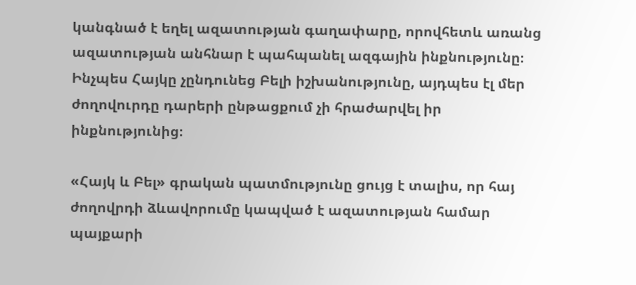կանգնած է եղել ազատության գաղափարը, որովհետև առանց ազատության անհնար է պահպանել ազգային ինքնությունը։ Ինչպես Հայկը չընդունեց Բելի իշխանությունը, այդպես էլ մեր ժողովուրդը դարերի ընթացքում չի հրաժարվել իր ինքնությունից։

«Հայկ և Բել» գրական պատմությունը ցույց է տալիս, որ հայ ժողովրդի ձևավորումը կապված է ազատության համար պայքարի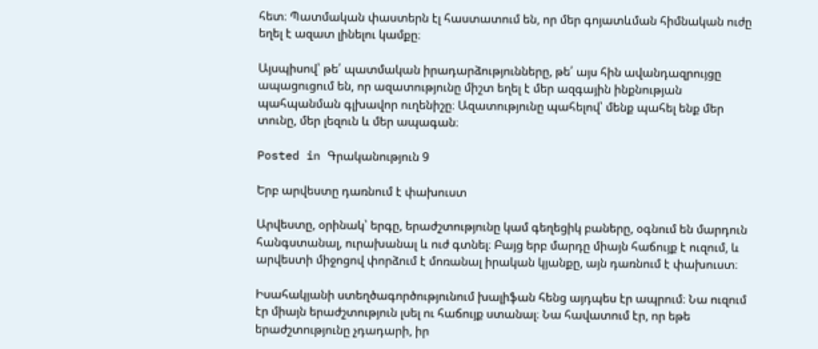հետ։ Պատմական փաստերն էլ հաստատում են, որ մեր գոյատևման հիմնական ուժը եղել է ազատ լինելու կամքը։

Այսպիսով՝ թե՛ պատմական իրադարձությունները, թե՛ այս հին ավանդազրույցը ապացուցում են, որ ազատությունը միշտ եղել է մեր ազգային ինքնության պահպանման գլխավոր ուղենիշը։ Ազատությունը պահելով՝ մենք պահել ենք մեր տունը, մեր լեզուն և մեր ապագան։

Posted in Գրականություն 9

Երբ արվեստը դառնում է փախուստ

Արվեստը, օրինակ՝ երգը, երաժշտությունը կամ գեղեցիկ բաները, օգնում են մարդուն հանգստանալ, ուրախանալ և ուժ գտնել։ Բայց երբ մարդը միայն հաճույք է ուզում, և արվեստի միջոցով փորձում է մոռանալ իրական կյանքը, այն դառնում է փախուստ։

Իսահակյանի ստեղծագործությունում խալիֆան հենց այդպես էր ապրում։ Նա ուզում էր միայն երաժշտություն լսել ու հաճույք ստանալ։ Նա հավատում էր, որ եթե երաժշտությունը չդադարի, իր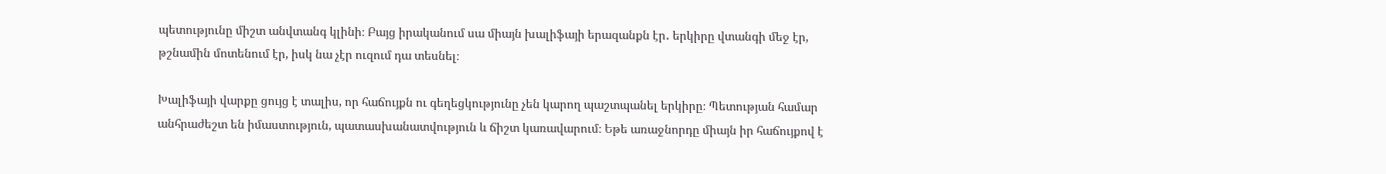պետությունը միշտ անվտանգ կլինի։ Բայց իրականում սա միայն խալիֆայի երազանքն էր․ երկիրը վտանգի մեջ էր, թշնամին մոտենում էր, իսկ նա չէր ուզում դա տեսնել։

Խալիֆայի վարքը ցույց է տալիս, որ հաճույքն ու գեղեցկությունը չեն կարող պաշտպանել երկիրը։ Պետության համար անհրաժեշտ են իմաստություն, պատասխանատվություն և ճիշտ կառավարում։ Եթե առաջնորդը միայն իր հաճույքով է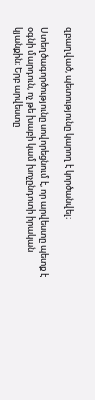զբաղված, պետությունը կարող է կործանվել։

Ստեղծագործությունը սովորեցնում է, որ արվեստը պետք է օգնի մարդուն, ոչ թե խաբի կամ խոչընդոտի իրական կյանքին։ Երբ արվեստը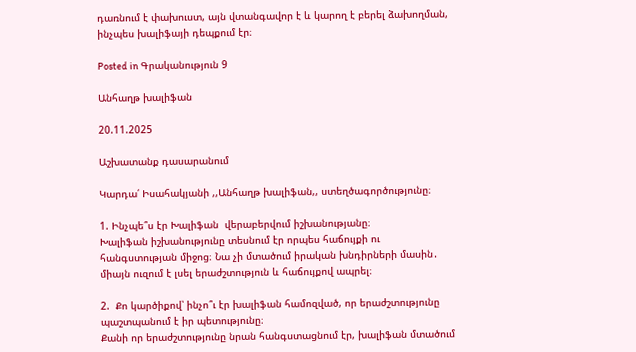դառնում է փախուստ, այն վտանգավոր է և կարող է բերել ձախողման, ինչպես խալիֆայի դեպքում էր։

Posted in Գրականություն 9

Անհաղթ խալիֆան

20.11.2025

Աշխատանք դասարանում

Կարդա՛ Իսահակյանի ,,Անհաղթ խալիֆան,, ստեղծագործությունը։

1. Ինչպե՞ս էր Խալիֆան  վերաբերվում իշխանությանը։
Խալիֆան իշխանությունը տեսնում էր որպես հաճույքի ու հանգստության միջոց։ Նա չի մտածում իրական խնդիրների մասին․ միայն ուզում է լսել երաժշտություն և հաճույքով ապրել։

2.  Քո կարծիքով՝ ինչո՞ւ էր խալիֆան համոզված, որ երաժշտությունը պաշտպանում է իր պետությունը։
Քանի որ երաժշտությունը նրան հանգստացնում էր, խալիֆան մտածում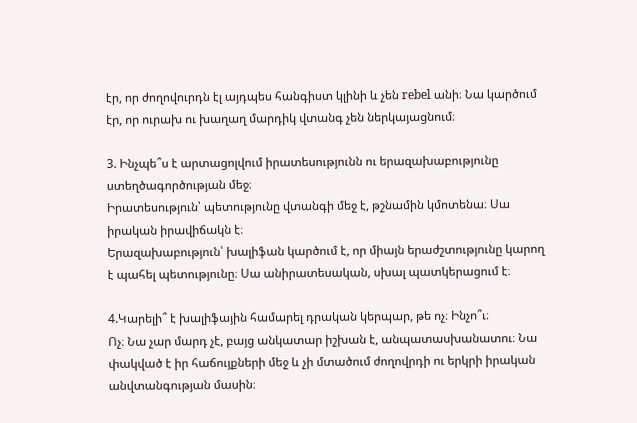էր, որ ժողովուրդն էլ այդպես հանգիստ կլինի և չեն rebel անի։ Նա կարծում էր, որ ուրախ ու խաղաղ մարդիկ վտանգ չեն ներկայացնում։

3. Ինչպե՞ս է արտացոլվում իրատեսությունն ու երազախաբությունը ստեղծագործության մեջ։
Իրատեսություն՝ պետությունը վտանգի մեջ է, թշնամին կմոտենա։ Սա իրական իրավիճակն է։
Երազախաբություն՝ խալիֆան կարծում է, որ միայն երաժշտությունը կարող է պահել պետությունը։ Սա անիրատեսական, սխալ պատկերացում է։

4.Կարելի՞ է խալիֆային համարել դրական կերպար, թե ոչ։ Ինչո՞ւ։
Ոչ։ Նա չար մարդ չէ, բայց անկատար իշխան է, անպատասխանատու։ Նա փակված է իր հաճույքների մեջ և չի մտածում ժողովրդի ու երկրի իրական անվտանգության մասին։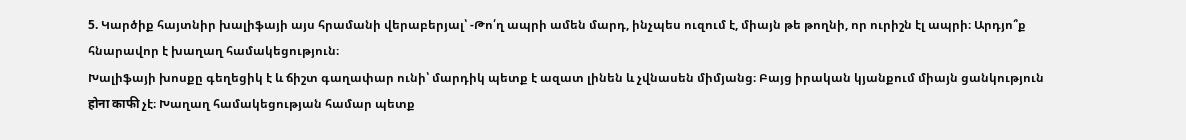5. Կարծիք հայտնիր խալիֆայի այս հրամանի վերաբերյալ՝ -Թո՛ղ ապրի ամեն մարդ, ինչպես ուզում է, միայն թե թողնի, որ ուրիշն էլ ապրի։ Արդյո՞ք հնարավոր է խաղաղ համակեցություն։
Խալիֆայի խոսքը գեղեցիկ է և ճիշտ գաղափար ունի՝ մարդիկ պետք է ազատ լինեն և չվնասեն միմյանց։ Բայց իրական կյանքում միայն ցանկություն होना काफी չէ։ Խաղաղ համակեցության համար պետք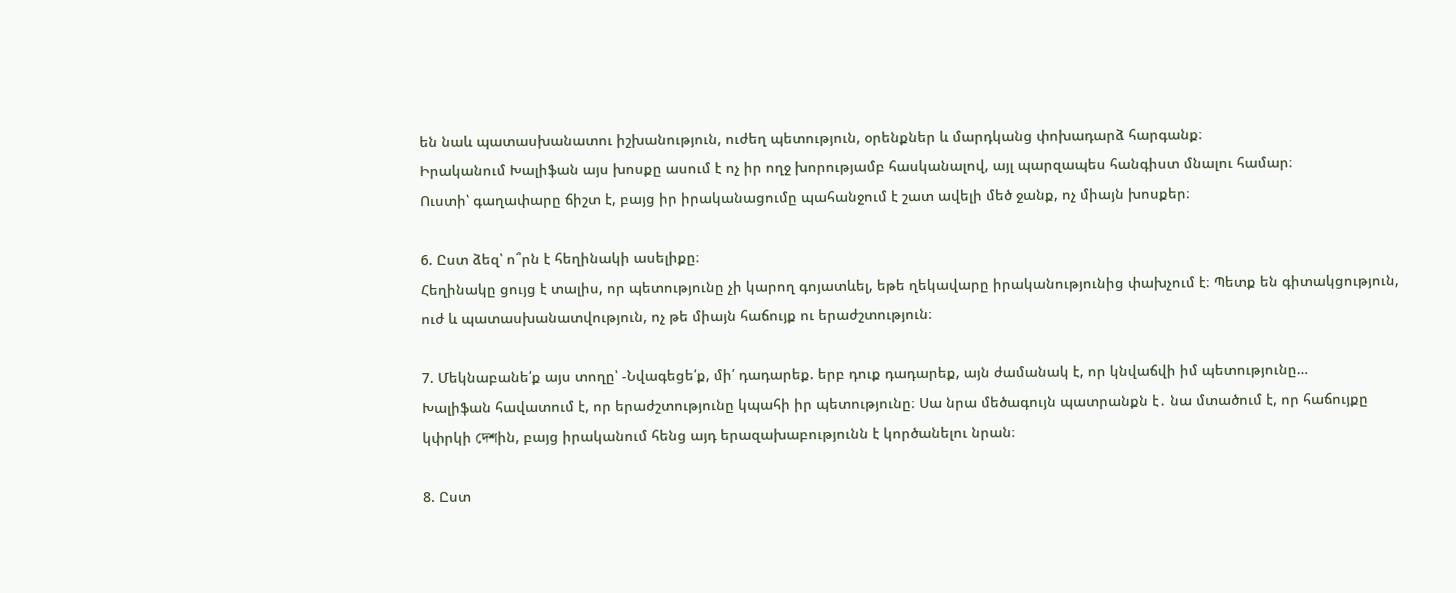են նաև պատասխանատու իշխանություն, ուժեղ պետություն, օրենքներ և մարդկանց փոխադարձ հարգանք։
Իրականում Խալիֆան այս խոսքը ասում է ոչ իր ողջ խորությամբ հասկանալով, այլ պարզապես հանգիստ մնալու համար։
Ուստի՝ գաղափարը ճիշտ է, բայց իր իրականացումը պահանջում է շատ ավելի մեծ ջանք, ոչ միայն խոսքեր։

6. Ըստ ձեզ՝ ո՞րն է հեղինակի ասելիքը։
Հեղինակը ցույց է տալիս, որ պետությունը չի կարող գոյատևել, եթե ղեկավարը իրականությունից փախչում է։ Պետք են գիտակցություն, ուժ և պատասխանատվություն, ոչ թե միայն հաճույք ու երաժշտություն։

7. Մեկնաբանե՛ք այս տողը՝ -Նվագեցե՛ք, մի՛ դադարեք. երբ դուք դադարեք, այն ժամանակ է, որ կնվաճվի իմ պետությունը…
Խալիֆան հավատում է, որ երաժշտությունը կպահի իր պետությունը։ Սա նրա մեծագույն պատրանքն է․ նա մտածում է, որ հաճույքը կփրկի দেশին, բայց իրականում հենց այդ երազախաբությունն է կործանելու նրան։

8. Ըստ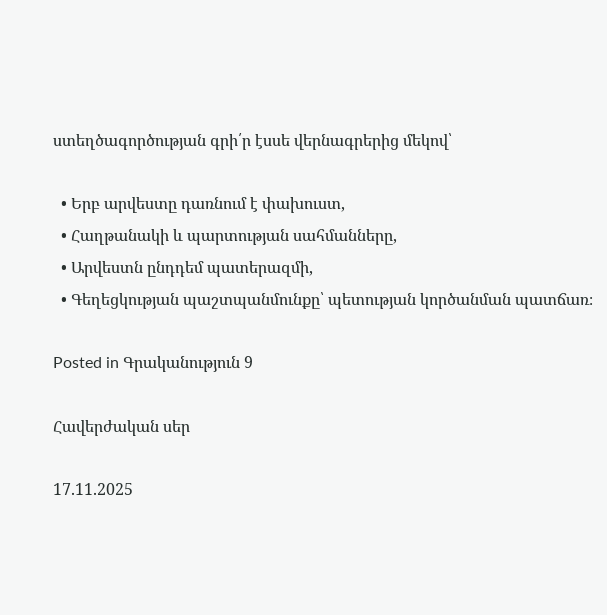ստեղծագործության գրի՛ր էսսե վերնագրերից մեկով՝

  • Երբ արվեստը դառնում է փախուստ,
  • Հաղթանակի և պարտության սահմանները,
  • Արվեստն ընդդեմ պատերազմի,
  • Գեղեցկության պաշտպանմունքը՝ պետության կործանման պատճառ։

Posted in Գրականություն 9

Հավերժական սեր

17.11.2025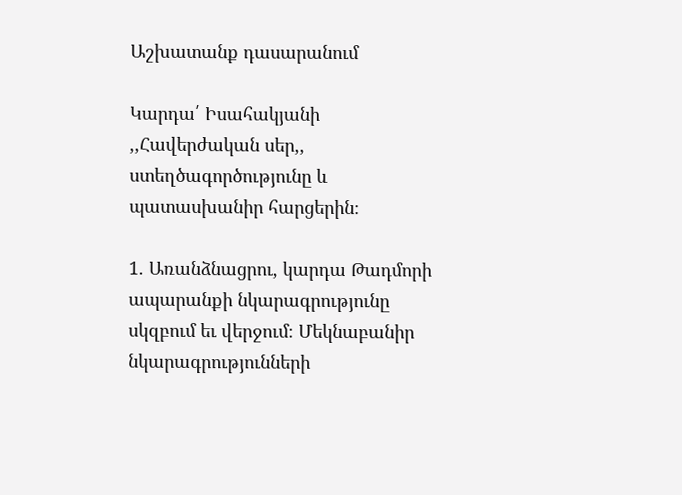Աշխատանք դասարանում

Կարդա՛ Իսահակյանի ,,Հավերժական սեր,, ստեղծագործությունը և պատասխանիր հարցերին։

1. Առանձնացրու, կարդա Թադմորի ապարանքի նկարագրությունը սկզբում եւ վերջում։ Մեկնաբանիր նկարագրությունների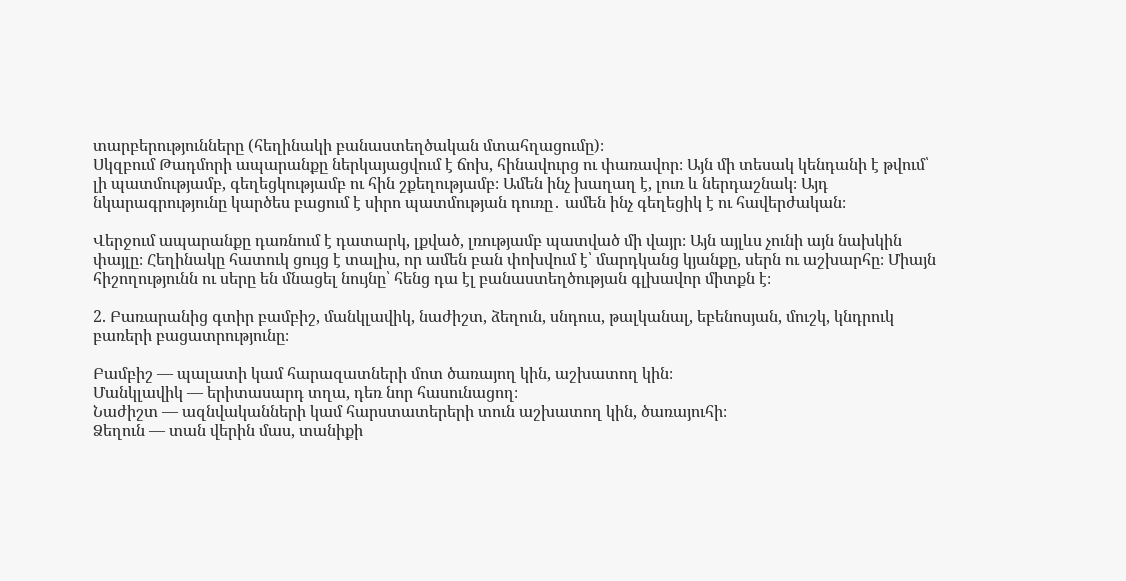տարբերությունները (հեղինակի բանաստեղծական մտահղացումը)։
Սկզբում Թադմորի ապարանքը ներկայացվում է ճոխ, հինավուրց ու փառավոր։ Այն մի տեսակ կենդանի է թվում՝ լի պատմությամբ, գեղեցկությամբ ու հին շքեղությամբ։ Ամեն ինչ խաղաղ է, լուռ և ներդաշնակ։ Այդ նկարագրությունը կարծես բացում է սիրո պատմության դուռը․ ամեն ինչ գեղեցիկ է ու հավերժական։

Վերջում ապարանքը դառնում է դատարկ, լքված, լռությամբ պատված մի վայր։ Այն այլևս չունի այն նախկին փայլը։ Հեղինակը հատուկ ցույց է տալիս, որ ամեն բան փոխվում է՝ մարդկանց կյանքը, սերն ու աշխարհը։ Միայն հիշողությունն ու սերը են մնացել նույնը՝ հենց դա էլ բանաստեղծության գլխավոր միտքն է։

2. Բառարանից գտիր բամբիշ, մանկլավիկ, նաժիշտ, ձեղուն, սնդուս, թալկանալ, եբենոսյան, մուշկ, կնդրուկ բառերի բացատրությունը։

Բամբիշ — պալատի կամ հարազատների մոտ ծառայող կին, աշխատող կին։
Մանկլավիկ — երիտասարդ տղա, դեռ նոր հասունացող։
Նաժիշտ — ազնվականների կամ հարստատերերի տուն աշխատող կին, ծառայուհի։
Ձեղուն — տան վերին մաս, տանիքի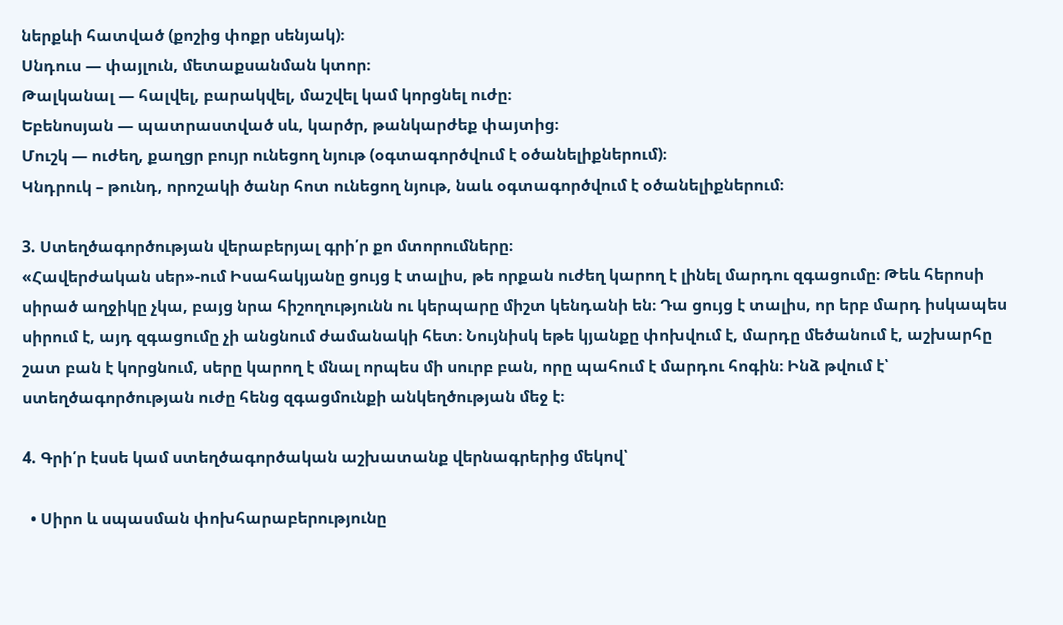ներքևի հատված (քոշից փոքր սենյակ)։
Սնդուս — փայլուն, մետաքսանման կտոր։
Թալկանալ — հալվել, բարակվել, մաշվել կամ կորցնել ուժը։
Եբենոսյան — պատրաստված սև, կարծր, թանկարժեք փայտից։
Մուշկ — ուժեղ, քաղցր բույր ունեցող նյութ (օգտագործվում է օծանելիքներում)։
Կնդրուկ – թունդ, որոշակի ծանր հոտ ունեցող նյութ, նաև օգտագործվում է օծանելիքներում։

3. Ստեղծագործության վերաբերյալ գրի՛ր քո մտորումները։
«Հավերժական սեր»-ում Իսահակյանը ցույց է տալիս, թե որքան ուժեղ կարող է լինել մարդու զգացումը։ Թեև հերոսի սիրած աղջիկը չկա, բայց նրա հիշողությունն ու կերպարը միշտ կենդանի են։ Դա ցույց է տալիս, որ երբ մարդ իսկապես սիրում է, այդ զգացումը չի անցնում ժամանակի հետ։ Նույնիսկ եթե կյանքը փոխվում է, մարդը մեծանում է, աշխարհը շատ բան է կորցնում, սերը կարող է մնալ որպես մի սուրբ բան, որը պահում է մարդու հոգին։ Ինձ թվում է՝ ստեղծագործության ուժը հենց զգացմունքի անկեղծության մեջ է։

4. Գրի՛ր էսսե կամ ստեղծագործական աշխատանք վերնագրերից մեկով՝

  • Սիրո և սպասման փոխհարաբերությունը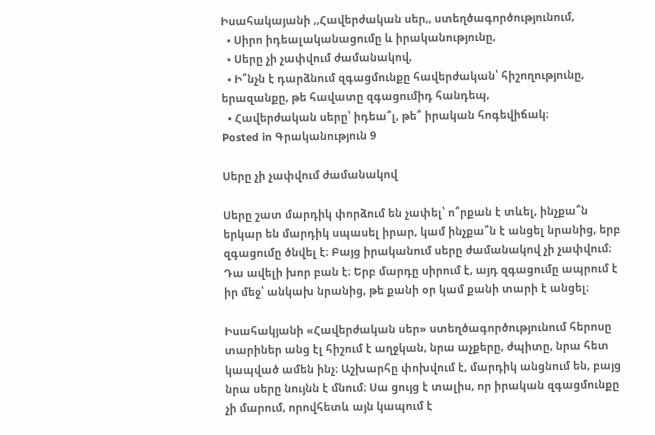Իսահակայանի ,,Հավերժական սեր,, ստեղծագործությունում,
  • Սիրո իդեալականացումը և իրականությունը,
  • Սերը չի չափվում ժամանակով,
  • Ի՞նչն է դարձնում զգացմունքը հավերժական՝ հիշողությունը, երազանքը, թե հավատը զգացումիդ հանդեպ,
  • Հավերժական սերը՝ իդեա՞լ, թե՞ իրական հոգեվիճակ։
Posted in Գրականություն 9

Սերը չի չափվում ժամանակով

Սերը շատ մարդիկ փորձում են չափել՝ ո՞րքան է տևել, ինչքա՞ն երկար են մարդիկ սպասել իրար, կամ ինչքա՞ն է անցել նրանից, երբ զգացումը ծնվել է։ Բայց իրականում սերը ժամանակով չի չափվում։ Դա ավելի խոր բան է։ Երբ մարդը սիրում է, այդ զգացումը ապրում է իր մեջ՝ անկախ նրանից, թե քանի օր կամ քանի տարի է անցել։

Իսահակյանի «Հավերժական սեր» ստեղծագործությունում հերոսը տարիներ անց էլ հիշում է աղջկան, նրա աչքերը, ժպիտը, նրա հետ կապված ամեն ինչ։ Աշխարհը փոխվում է, մարդիկ անցնում են, բայց նրա սերը նույնն է մնում։ Սա ցույց է տալիս, որ իրական զգացմունքը չի մարում, որովհետև այն կապում է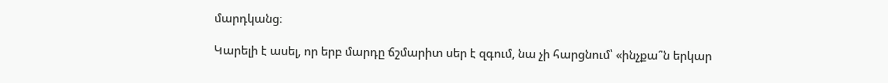մարդկանց։

Կարելի է ասել, որ երբ մարդը ճշմարիտ սեր է զգում, նա չի հարցնում՝ «ինչքա՞ն երկար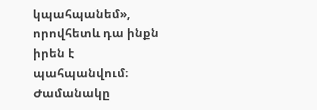կպահպանեմ», որովհետև դա ինքն իրեն է պահպանվում։ Ժամանակը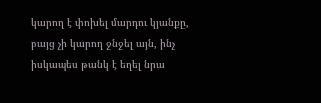կարող է փոխել մարդու կյանքը, բայց չի կարող ջնջել այն, ինչ իսկապես թանկ է եղել նրա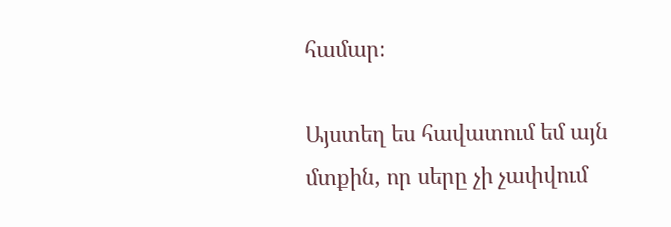համար։

Այստեղ ես հավատում եմ այն մտքին, որ սերը չի չափվում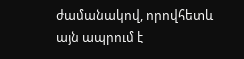ժամանակով, որովհետև այն ապրում է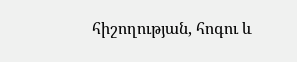հիշողության, հոգու և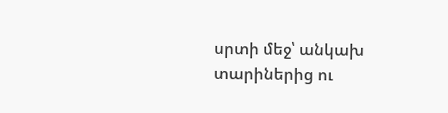սրտի մեջ՝ անկախ տարիներից ու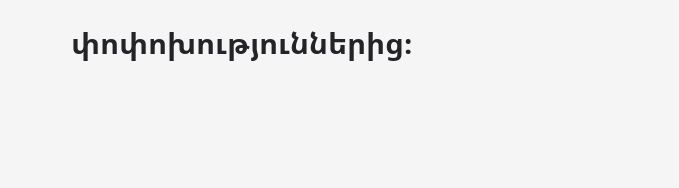փոփոխություններից։